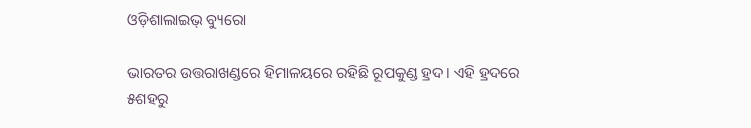ଓଡ଼ିଶାଲାଇଭ୍ ବ୍ୟୁରୋ

ଭାରତର ଉତ୍ତରାଖଣ୍ଡରେ ହିମାଳୟରେ ରହିଛି ରୂପକୁଣ୍ଡ ହ୍ରଦ। ଏହି ହ୍ରଦରେ ୫ଶହରୁ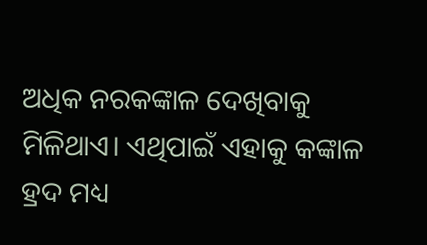ଅଧିକ ନରକଙ୍କାଳ ଦେଖିବାକୁ ମିଳିଥାଏ। ଏଥିପାଇଁ ଏହାକୁ କଙ୍କାଳ ହ୍ରଦ ମଧ୍ୟ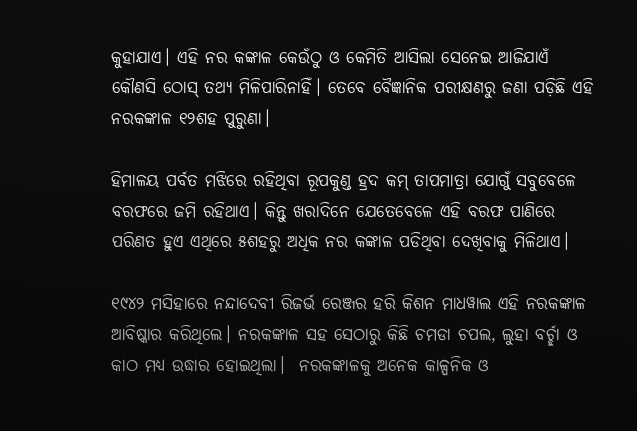କୁହାଯାଏ। ଏହି ନର କଙ୍କାଳ କେଉଁଠୁ ଓ କେମିତି ଆସିଲା ସେନେଇ ଆଜିଯାଏଁ କୌଣସି ଠୋସ୍ ତଥ୍ୟ ମିଳିପାରିନାହିଁ। ତେବେ ବୈଜ୍ଞାନିକ ପରୀକ୍ଷଣରୁ ଜଣା ପଡ଼ିଛି ଏହି ନରକଙ୍କାଳ ୧୨ଶହ ପୁରୁଣା।

ହିମାଳୟ ପର୍ବତ ମଝିରେ ରହିଥିବା ରୂପକୁଣ୍ଡ ହ୍ରଦ କମ୍ ତାପମାତ୍ରା ଯୋଗୁଁ ସବୁବେଳେ ବରଫରେ ଜମି ରହିଥାଏ। କିନ୍ତୁ ଖରାଦିନେ ଯେତେବେଳେ ଏହି ବରଫ ପାଣିରେ ପରିଣତ ହୁଏ ଏଥିରେ ୫ଶହରୁ ଅଧିକ ନର କଙ୍କାଳ ପଡିଥିବା ଦେଖିବାକୁ ମିଳିଥାଏ।

୧୯୪୨ ମସିହାରେ ନନ୍ଦାଦେବୀ ରିଜର୍ଭ ରେଞ୍ଜର ହରି କିଶନ ମାଧୱାଲ ଏହି ନରକଙ୍କାଳ ଆବିଷ୍କାର କରିଥିଲେ। ନରକଙ୍କାଳ ସହ ସେଠାରୁ କିଛି ଚମଡା ଚପଲ, ଲୁହା ବର୍ଚ୍ଛା ଓ କାଠ ମଧ୍ୟ ଉଦ୍ଧାର ହୋଇଥିଲା।  ନରକଙ୍କାଳକୁ ଅନେକ କାଳ୍ପନିକ ଓ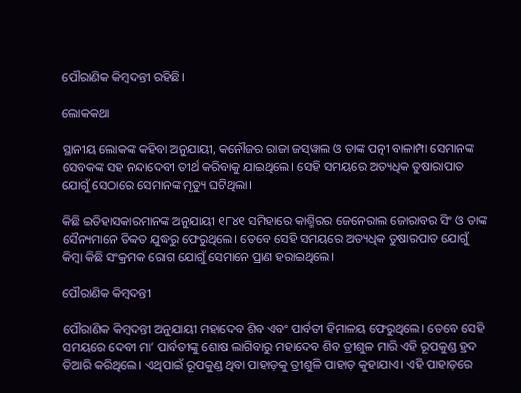ପୌରାଣିକ କିମ୍ବଦନ୍ତୀ ରହିଛି।

ଲୋକକଥା

ସ୍ଥାନୀୟ ଲୋକଙ୍କ କହିବା ଅନୁଯାୟୀ, କନୌଜର ରାଜା ଜସ୍‌ୱାଲ ଓ ତାଙ୍କ ପତ୍ନୀ ବାଳାମ୍ପା ସେମାନଙ୍କ ସେବକଙ୍କ ସହ ନନ୍ଦାଦେବୀ ତୀର୍ଥ କରିବାକୁ ଯାଇଥିଲେ। ସେହି ସମୟରେ ଅତ୍ୟଧିକ ତୁଷାରାପାତ ଯୋଗୁଁ ସେଠାରେ ସେମାନଙ୍କ ମୃତ୍ୟୁ ଘଟିଥିଲା।

କିଛି ଇତିହାସକାରମାନଙ୍କ ଅନୁଯାୟୀ ୧୮୪୧ ସମିହାରେ କାଶ୍ମିରର ଜେନେରାଲ ଜୋରାବର ସିଂ ଓ ତାଙ୍କ ସୈନ୍ୟମାନେ ତିବ୍ବତ ଯୁଦ୍ଧରୁ ଫେରୁଥିଲେ। ତେବେ ସେହି ସମୟରେ ଅତ୍ୟଧିକ ତୁଷାରପାତ ଯୋଗୁଁ କିମ୍ବା କିଛି ସଂକ୍ରମକ ରୋଗ ଯୋଗୁଁ ସେମାନେ ପ୍ରାଣ ହରାଇଥିଲେ।

ପୌରାଣିକ କିମ୍ବଦନ୍ତୀ

ପୌରାଣିକ କିମ୍ବଦନ୍ତୀ ଅନୁଯାୟୀ ମହାଦେବ ଶିବ ଏବଂ ପାର୍ବତୀ ହିମାଳୟ ଫେରୁଥିଲେ। ତେବେ ସେହି ସମୟରେ ଦେବୀ ମା’ ପାର୍ବତୀଙ୍କୁ ଶୋଷ ଲାଗିବାରୁ ମହାଦେବ ଶିବ ତ୍ରୀଶୁଳ ମାରି ଏହି ରୂପକୁଣ୍ଡ ହ୍ରଦ ତିଆରି କରିଥିଲେ। ଏଥିପାଇଁ ରୂପକୁଣ୍ଡ ଥିବା ପାହାଡ଼କୁ ତ୍ରୀଶୁଳି ପାହାଡ଼ କୁହାଯାଏ। ଏହି ପାହାଡ଼ରେ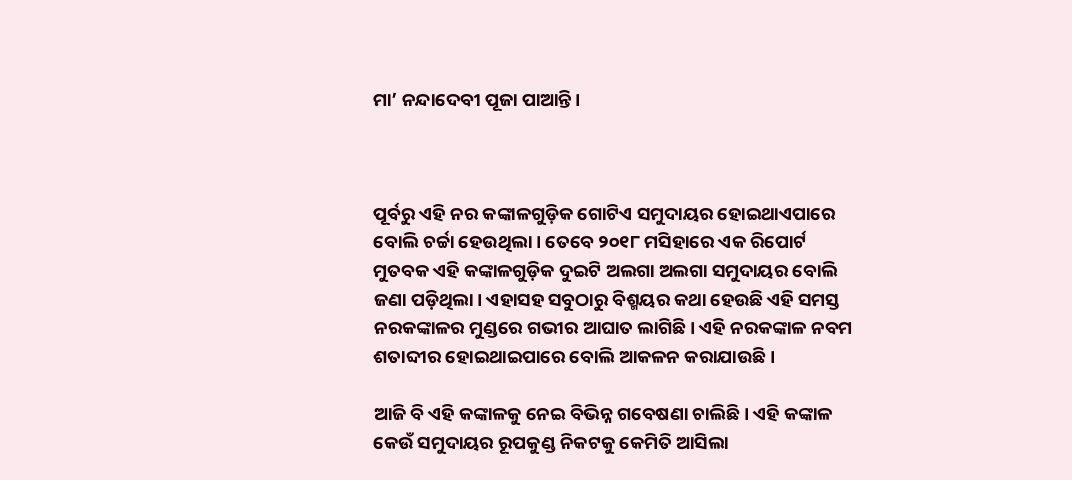ମା’ ନନ୍ଦାଦେବୀ ପୂଜା ପାଆନ୍ତି।



ପୂର୍ବରୁ ଏହି ନର କଙ୍କାଳଗୁଡ଼ିକ ଗୋଟିଏ ସମୁଦାୟର ହୋଇଥାଏପାରେ ବୋଲି ଚର୍ଚ୍ଚା ହେଉଥିଲା। ତେବେ ୨୦୧୮ ମସିହାରେ ଏକ ରିପୋର୍ଟ ମୁତବକ ଏହି କଙ୍କାଳଗୁଡ଼ିକ ଦୁଇଟି ଅଲଗା ଅଲଗା ସମୁଦାୟର ବୋଲି ଜଣା ପଡ଼ିଥିଲା। ଏହାସହ ସବୁଠାରୁ ବିଶ୍ମୟର କଥା ହେଉଛି ଏହି ସମସ୍ତ ନରକଙ୍କାଳର ମୁଣ୍ଡରେ ଗଭୀର ଆଘାତ ଲାଗିଛି। ଏହି ନରକଙ୍କାଳ ନବମ ଶତାବ୍ଦୀର ହୋଇଥାଇପାରେ ବୋଲି ଆକଳନ କରାଯାଉଛି।

ଆଜି ବି ଏହି କଙ୍କାଳକୁ ନେଇ ବିଭିନ୍ନ ଗବେଷଣା ଚାଲିଛି। ଏହି କଙ୍କାଳ କେଉଁ ସମୁଦାୟର ରୂପକୁଣ୍ଡ ନିକଟକୁ କେମିତି ଆସିଲା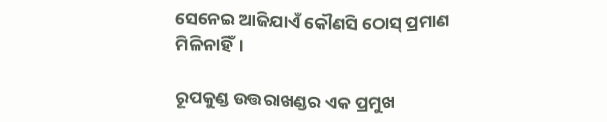ସେନେଇ ଆଜିଯାଏଁ କୌଣସି ଠୋସ୍ ପ୍ରମାଣ ମିଳିନାହିଁ।

ରୂପକୁଣ୍ଡ ଉତ୍ତରାଖଣ୍ଡର ଏକ ପ୍ରମୁଖ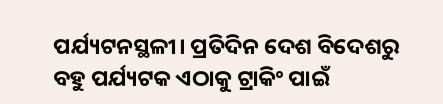ପର୍ଯ୍ୟଟନସ୍ଥଳୀ। ପ୍ରତିଦିନ ଦେଶ ବିଦେଶରୁ ବହୁ ପର୍ଯ୍ୟଟକ ଏଠାକୁ ଟ୍ରାକିଂ ପାଇଁ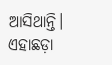ଆସିଥାନ୍ତି। ଏହାଛଡ଼ା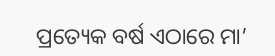ପ୍ରତ୍ୟେକ ବର୍ଷ ଏଠାରେ ମା’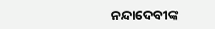ନନ୍ଦାଦେବୀଙ୍କ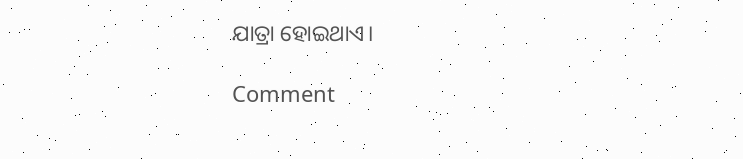ଯାତ୍ରା ହୋଇଥାଏ।

Comment